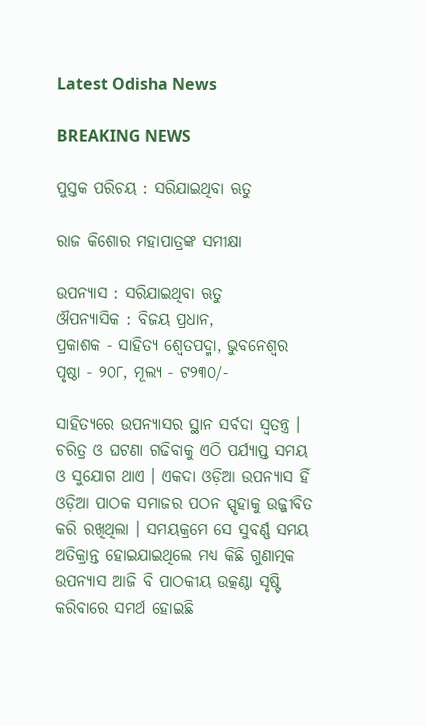Latest Odisha News

BREAKING NEWS

ପୁସ୍ତକ ପରିଚୟ : ସରିଯାଇଥିବା ଋତୁ

ରାଜ କିଶୋର ମହାପାତ୍ରଙ୍କ ସମୀକ୍ଷା

ଉପନ୍ୟାସ : ସରିଯାଇଥିବା ଋତୁ
ଔପନ୍ୟାସିକ : ବିଜୟ ପ୍ରଧାନ,
ପ୍ରକାଶକ ‐ ସାହିତ୍ୟ ଶ୍ବେତପଦ୍ମା, ଭୁବନେଶ୍ବର
ପୃଷ୍ଠା ‐ ୨୦୮, ମୂଲ୍ୟ ‐ ଟ୨୩୦/-

ସାହିତ୍ୟରେ ଉପନ୍ୟାସର ସ୍ଥାନ ସର୍ବଦା ସ୍ବତନ୍ତ୍ର । ଚରିତ୍ର ଓ ଘଟଣା ଗଢିବାକୁ ଏଠି ପର୍ଯ୍ୟାପ୍ତ ସମୟ ଓ ସୁଯୋଗ ଥାଏ । ଏକଦା ଓଡ଼ିଆ ଉପନ୍ୟାସ ହିଁ ଓଡ଼ିଆ ପାଠକ ସମାଜର ପଠନ ସ୍ପୃହାକୁ ଉଜ୍ଜୀବିତ କରି ରଖିଥିଲା । ସମୟକ୍ରମେ ସେ ସୁବର୍ଣ୍ଣ ସମୟ ଅତିକ୍ରାନ୍ତ ହୋଇଯାଇଥିଲେ ମଧ୍ୟ କିଛି ଗୁଣାତ୍ମକ ଉପନ୍ୟାସ ଆଜି ବି ପାଠକୀୟ ଉତ୍କଣ୍ଠା ସୃଷ୍ଟି କରିବାରେ ସମର୍ଥ ହୋଇଛି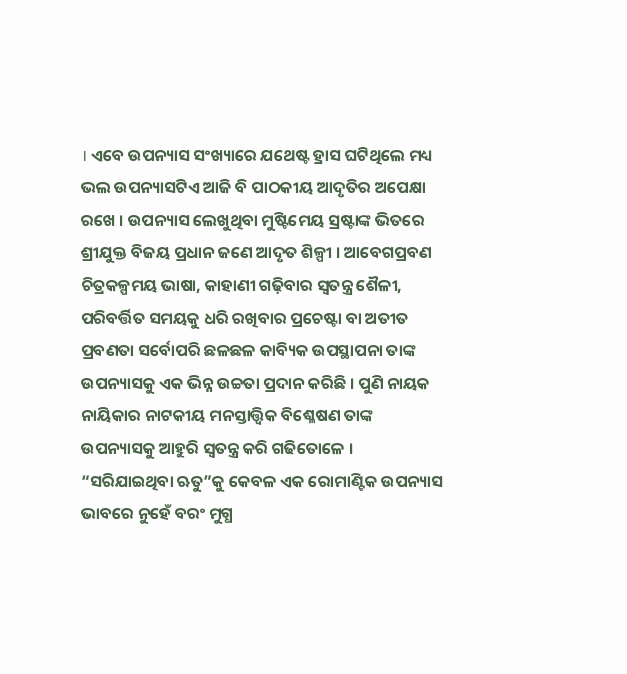। ଏବେ ଉପନ୍ୟାସ ସଂଖ୍ୟାରେ ଯଥେଷ୍ଟ ହ୍ରାସ ଘଟିଥିଲେ ମଧ୍ୟ ଭଲ ଉପନ୍ୟାସଟିଏ ଆଜି ବି ପାଠକୀୟ ଆଦୃତିର ଅପେକ୍ଷା ରଖେ । ଉପନ୍ୟାସ ଲେଖୁଥିବା ମୁଷ୍ଟିମେୟ ସ୍ରଷ୍ଟାଙ୍କ ଭିତରେ ଶ୍ରୀଯୁକ୍ତ ବିଜୟ ପ୍ରଧାନ ଜଣେ ଆଦୃତ ଶିଳ୍ପୀ । ଆବେଗପ୍ରବଣ ଚିତ୍ରକଳ୍ପମୟ ଭାଷା, କାହାଣୀ ଗଢ଼ିବାର ସ୍ବତନ୍ତ୍ର ଶୈଳୀ, ପରିବର୍ତ୍ତିତ ସମୟକୁ ଧରି ରଖିବାର ପ୍ରଚେଷ୍ଟା ବା ଅତୀତ ପ୍ରବଣତା ସର୍ବୋପରି ଛଳଛଳ କାବ୍ୟିକ ଉପସ୍ଥାପନା ତାଙ୍କ ଉପନ୍ୟାସକୁ ଏକ ଭିନ୍ନ ଉଚ୍ଚତା ପ୍ରଦାନ କରିଛି । ପୁଣି ନାୟକ ନାୟିକାର ନାଟକୀୟ ମନସ୍ତାତ୍ତ୍ବିକ ବିଶ୍ଳେଷଣ ତାଙ୍କ ଉପନ୍ୟାସକୁ ଆହୁରି ସ୍ବତନ୍ତ୍ର କରି ଗଢିତୋଳେ । “ସରିଯାଇଥିବା ଋତୁ”କୁ କେବଳ ଏକ ରୋମାଣ୍ଟିକ ଉପନ୍ୟାସ ଭାବରେ ନୁହେଁ ବରଂ ମୁଗ୍ଧ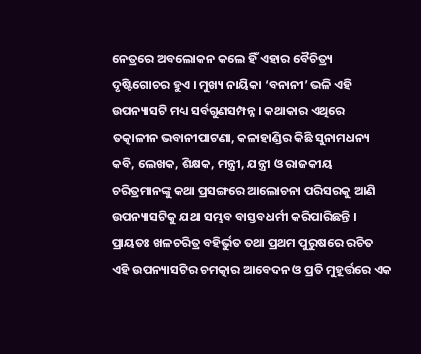ନେତ୍ରରେ ଅବଲୋକନ କଲେ ହିଁ ଏହାର ବୈଚିତ୍ର୍ୟ ଦୃଷ୍ଟିଗୋଚର ହୁଏ । ମୁଖ୍ୟ ନାୟିକା ‘ବନାନୀ’ ଭଳି ଏହି ଉପନ୍ୟାସଟି ମଧ୍ୟ ସର୍ବଗୁଣସମ୍ପନ୍ନ । କଥାକାର ଏଥିରେ ତତ୍କାଳୀନ ଭବାନୀପାଟଣା, କଳାହାଣ୍ଡିର କିଛି ସୁନାମଧନ୍ୟ କବି, ଲେଖକ, ଶିକ୍ଷକ, ମନ୍ତ୍ରୀ, ଯନ୍ତ୍ରୀ ଓ ରାଜକୀୟ ଚରିତ୍ରମାନଙ୍କୁ କଥା ପ୍ରସଙ୍ଗରେ ଆଲୋଚନା ପରିସରକୁ ଆଣି ଉପନ୍ୟାସଟିକୁ ଯଥା ସମ୍ଭବ ବାସ୍ତବଧର୍ମୀ କରିପାରିଛନ୍ତି । ପ୍ରାୟତଃ ଖଳଚରିତ୍ର ବହିର୍ଭୁତ ତଥା ପ୍ରଥମ ପୁରୁଷରେ ରଚିତ ଏହି ଉପନ୍ୟାସଟିର ଚମତ୍କାର ଆବେଦନ ଓ ପ୍ରତି ମୁହୂର୍ତ୍ତରେ ଏକ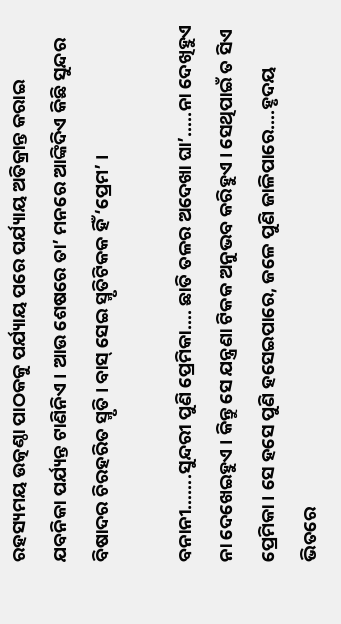ରହସ୍ୟମୟ ଉତ୍କଣ୍ଠା ପାଠକକୁ ପର୍ଯ୍ୟାୟ ପରେ ପର୍ଯ୍ୟାୟ ଅତିକ୍ରାନ୍ତ କରାଇ ଯବନିକା ପର୍ଯ୍ୟନ୍ତ ଟାଣିନିଏ । ଆଉ ଶେଷରେ ତା’ ମନରେ ଆଙ୍କିଦିଏ କିଛି ସୁନ୍ଦର ବିଷାଦର ଚିରହରିତ ସ୍ମୃତି । ବାସ୍ ସେଇ ସ୍ମୃତିଟିକକ ହିଁ ‘ପ୍ରେମ’ ।

ବନାନୀ…….ସୁନ୍ଦରୀ ପୁଣି ପ୍ରେମିକା…. ଛାତି ତଳର ଅଦେଖା ଘା’…..ନା ଦେଖିହୁଏ ନା ଦେଖେଇହୁଏ । କିନ୍ତୁ ସେ ଯନ୍ତ୍ରଣା ଟିକକ ଅନୁଭବ କରିହୁଏ । ସେଥିପାଇଁ ତ ସିଏ ପ୍ରେମିକା । ସେ ହସେ ପୁଣି ହସେଇପାରେ, ଜଳେ ପୁଣି ଜାଳିପାରେ….ହୃଦୟ ଭିତରେ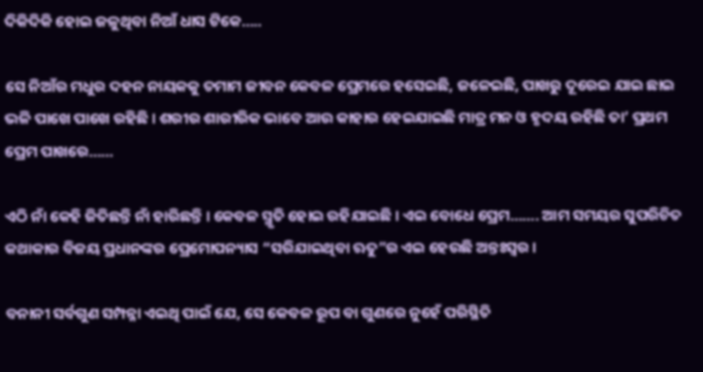ଦିକିଦିକି ହୋଇ ଜଳୁଥିବା ନିଆଁ ଧାସ ଟିକେ…..

ସେ ନିଆଁର ମଧୁର ଦହନ ନାୟକକୁ ତମାମ ଜୀବନ କେବଳ ପ୍ରେମରେ ହସେଇଛି, ଜଳେଇଛି, ପାଖରୁ ଦୂରେଇ ଯାଇ ଛାଇ ଭଳି ପାଖେ ପାଖେ ରହିଛି । ଶରୀର ଶାରୀରିକ ଭାବେ ଆଉ କାହାର ହେଇଯାଇଛି ମାତ୍ର ମନ ଓ ହୃଦୟ ରହିଛି ତା’ ପ୍ରଥମ ପ୍ରେମ ପାଖରେ……

ଏଠି ନାଁ କେହି ଜିତିଛନ୍ତି ନାଁ ହାରିଛନ୍ତି । କେବଳ ସ୍ମୃତି ହୋଇ ରହିଯାଇଛି । ଏଇ ବୋଧେ ପ୍ରେମ……. ଆମ ସମୟର ସୁପରିଚିତ କଥାକାର ବିଜୟ ପ୍ରଧାନଙ୍କର ପ୍ରେମୋପନ୍ୟାସ “ସରିଯାଇଥିବା ଋତୁ”ର ଏଇ ହେଉଛି ଅନ୍ତଃସ୍ବର ।

ବନାନୀ ସର୍ବଗୁଣ ସମ୍ପନ୍ନା ଏଇଥି ପାଇଁ ଯେ, ସେ କେବଳ ରୂପ ବା ଗୁଣରେ ନୁହେଁ ପରିସ୍ଥିତି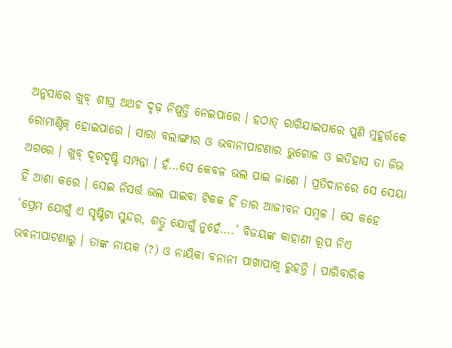ଅନୁସାରେ ଖୁବ୍ ଶୀଘ୍ର ଅଥଚ ଦୃଢ଼ ନିଷ୍ପତ୍ତି ନେଇପାରେ । ହଠାତ୍ ରାଗିଯାଇପାରେ ପୁଣି ମୁହୂର୍ତ୍ତକେ ରୋମାଣ୍ଟିକ୍ ହୋଇପାରେ । ସାରା ବଲାଙ୍ଗୀର ଓ ଭବାନୀପାଟଣାର ଭୁଗୋଳ ଓ ଇତିହାସ ତା ଜିଭ ଅଗରେ । ଖୁବ୍ ଦୂରଦୃଷ୍ଟି ସମ୍ପନ୍ନା । ହଁ…ସେ କେବଳ ଭଲ ପାଇ ଜାଣେ । ପ୍ରତିଦାନରେ ସେ ସେୟା ହିଁ ଆଶା କରେ । ସେଇ ନିସର୍ତ୍ତ ଭଲ ପାଇବା ଟିକକ ହିଁ ତାର ଆଜୀବନ ସମ୍ବଳ । ସେ କହେ ‘ପ୍ରେମ ଯୋଗୁଁ ଏ ସୃଷ୍ଟିଟା ସୁନ୍ଦର, ଶତ୍ରୁ ଯୋଗୁଁ ନୁହେଁ….’ ବିଜୟଙ୍କ କାହାଣୀ ରୂପ ନିଏ ଭବନୀପାଟଣାରୁ । ତାଙ୍କ ନାୟକ (?) ଓ ନାୟିକା ବନାନୀ ପାଖାପାଖି ରୁହନ୍ତି । ପାରିବାରିକ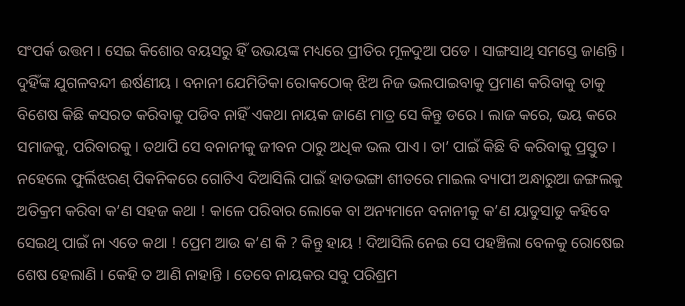ସଂପର୍କ ଉତ୍ତମ । ସେଇ କିଶୋର ବୟସରୁ ହିଁ ଉଭୟଙ୍କ ମଧ୍ୟରେ ପ୍ରୀତିର ମୂଳଦୁଆ ପଡେ । ସାଙ୍ଗସାଥି ସମସ୍ତେ ଜାଣନ୍ତି । ଦୁହିଁଙ୍କ ଯୁଗଳବନ୍ଦୀ ଈର୍ଷଣୀୟ । ବନାନୀ ଯେମିତିକା ରୋକଠୋକ୍ ଝିଅ ନିଜ ଭଲପାଇବାକୁ ପ୍ରମାଣ କରିବାକୁ ତାକୁ ବିଶେଷ କିଛି କସରତ କରିବାକୁ ପଡିବ ନାହିଁ ଏକଥା ନାୟକ ଜାଣେ ମାତ୍ର ସେ କିନ୍ତୁ ଡରେ । ଲାଜ କରେ, ଭୟ କରେ ସମାଜକୁ, ପରିବାରକୁ । ତଥାପି ସେ ବନାନୀକୁ ଜୀବନ ଠାରୁ ଅଧିକ ଭଲ ପାଏ । ତା’ ପାଇଁ କିଛି ବି କରିବାକୁ ପ୍ରସ୍ତୁତ । ନହେଲେ ଫୁର୍ଲିଝରଣ୍ ପିକନିକରେ ଗୋଟିଏ ଦିଆସିଲି ପାଇଁ ହାଡଭଙ୍ଗା ଶୀତରେ ମାଇଲ ବ୍ୟାପୀ ଅନ୍ଧାରୁଆ ଜଙ୍ଗଲକୁ ଅତିକ୍ରମ କରିବା କ’ଣ ସହଜ କଥା ! କାଳେ ପରିବାର ଲୋକେ ବା ଅନ୍ୟମାନେ ବନାନୀକୁ କ’ଣ ୟାଡୁସାଡୁ କହିବେ ସେଇଥି ପାଇଁ ନା ଏତେ କଥା ! ପ୍ରେମ ଆଉ କ’ଣ କି ? କିନ୍ତୁ ହାୟ ! ଦିଆସିଲି ନେଇ ସେ ପହଞ୍ଚିଲା ବେଳକୁ ରୋଷେଇ ଶେଷ ହେଲାଣି । କେହି ତ ଆଣି ନାହାନ୍ତି । ତେବେ ନାୟକର ସବୁ ପରିଶ୍ରମ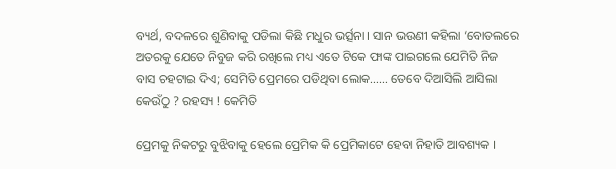ବ୍ୟର୍ଥ, ବଦଳରେ ଶୁଣିବାକୁ ପଡିଲା କିଛି ମଧୁର ଭର୍ତ୍ସନା । ସାନ ଭଉଣୀ କହିଲା ‘ବୋତଲରେ ଅତରକୁ ଯେତେ ନିବୁଜ କରି ରଖିଲେ ମଧ୍ୟ ଏତେ ଟିକେ ଫାଙ୍କ ପାଇଗଲେ ଯେମିତି ନିଜ ବାସ ଚହଟାଇ ଦିଏ; ସେମିତି ପ୍ରେମରେ ପଡିଥିବା ଲୋକ…… ତେବେ ଦିଆସିଲି ଆସିଲା କେଉଁଠୁ ? ରହସ୍ୟ ! କେମିତି

ପ୍ରେମକୁ ନିକଟରୁ ବୁଝିବାକୁ ହେଲେ ପ୍ରେମିକ କି ପ୍ରେମିକାଟେ ହେବା ନିହାତି ଆବଶ୍ୟକ ।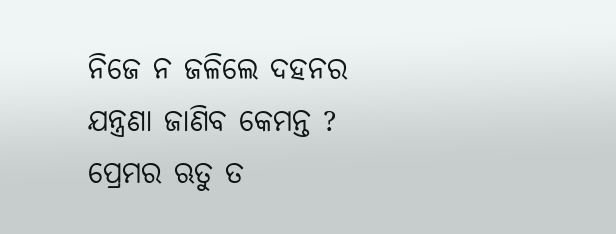ନିଜେ ନ ଜଳିଲେ ଦହନର ଯନ୍ତ୍ରଣା ଜାଣିବ କେମନ୍ତ ? ପ୍ରେମର ଋତୁ ତ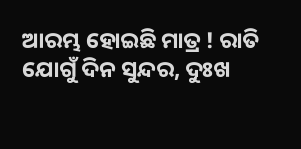ଆରମ୍ଭ ହୋଇଛି ମାତ୍ର ! ରାତି ଯୋଗୁଁ ଦିନ ସୁନ୍ଦର, ଦୁଃଖ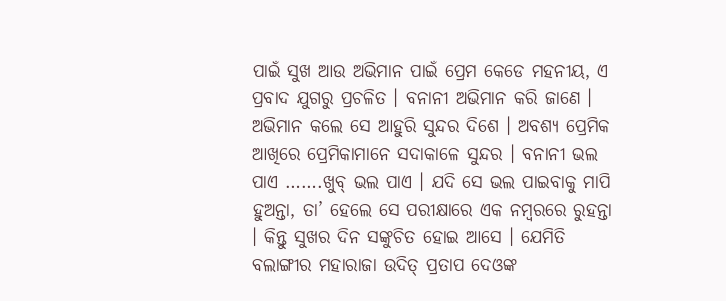ପାଇଁ ସୁଖ ଆଉ ଅଭିମାନ ପାଇଁ ପ୍ରେମ କେଡେ ମହନୀୟ, ଏ ପ୍ରବାଦ ଯୁଗରୁ ପ୍ରଚଳିତ । ବନାନୀ ଅଭିମାନ କରି ଜାଣେ । ଅଭିମାନ କଲେ ସେ ଆହୁରି ସୁନ୍ଦର ଦିଶେ । ଅବଶ୍ୟ ପ୍ରେମିକ ଆଖିରେ ପ୍ରେମିକାମାନେ ସଦାକାଳେ ସୁନ୍ଦର । ବନାନୀ ଭଲ ପାଏ …….ଖୁବ୍ ଭଲ ପାଏ । ଯଦି ସେ ଭଲ ପାଇବାକୁ ମାପି ହୁଅନ୍ତା, ତା’ ହେଲେ ସେ ପରୀକ୍ଷାରେ ଏକ ନମ୍ବରରେ ରୁହନ୍ତା । କିନ୍ତୁ ସୁଖର ଦିନ ସଙ୍କୁଚିତ ହୋଇ ଆସେ । ଯେମିତି ବଲାଙ୍ଗୀର ମହାରାଜା ଉଦିତ୍ ପ୍ରତାପ ଦେଓଙ୍କ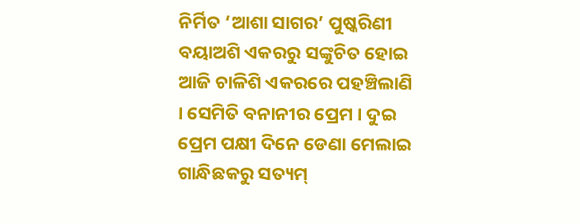ନିର୍ମିତ ‘ଆଶା ସାଗର’ ପୁଷ୍କରିଣୀ ବୟାଅଶି ଏକରରୁ ସଙ୍କୁଚିତ ହୋଇ ଆଜି ଚାଳିଶି ଏକରରେ ପହଞ୍ଚିଲାଣି । ସେମିତି ବନାନୀର ପ୍ରେମ । ଦୁଇ ପ୍ରେମ ପକ୍ଷୀ ଦିନେ ଡେଣା ମେଲାଇ ଗାନ୍ଧିଛକରୁ ସତ୍ୟମ୍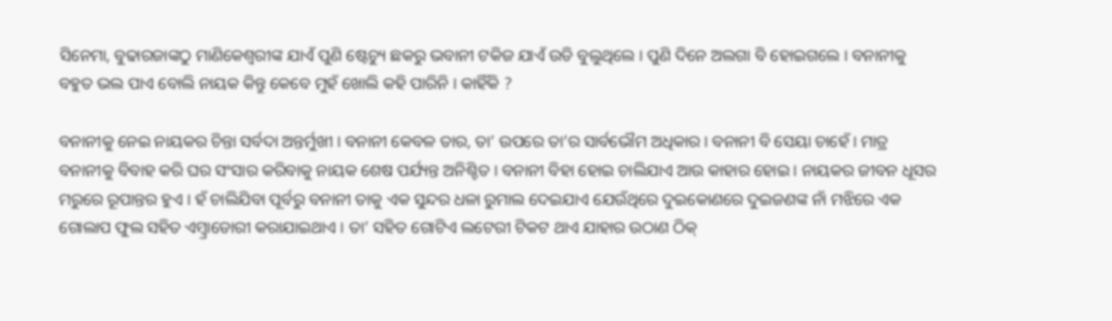ସିନେମା, ବୁଢାରଜାଙ୍କଠୁ ମାଣିକେଶ୍ବରୀଙ୍କ ଯାଏଁ ପୁଣି ଷ୍ଟେଚ୍ୟୁ ଛକରୁ ଭବାନୀ ଟକିଜ ଯାଏଁ ଉଡି ବୁଲୁଥିଲେ । ପୁଣି ଦିନେ ଅଲଗା ବି ହୋଇଗଲେ । ବନାନୀକୁ ବହୁତ ଭଲ ପାଏ ବୋଲି ନାୟକ କିନ୍ତୁ କେବେ ମୁହଁ ଖୋଲି କହି ପାରିନି । କାହିଁକି ?

ବନାନୀକୁ ନେଇ ନାୟକର ଚିନ୍ତା ସର୍ବଦା ଅନ୍ତର୍ମୁଖୀ । ବନାନୀ କେବଳ ତାର, ତା’ ଉପରେ ତା’ର ସାର୍ବଭୌମ ଅଧିକାର । ବନାନୀ ବି ସେୟା ଚାହେଁ । ମାତ୍ର ବନାନୀକୁ ବିବାହ କରି ଘର ସଂସାର କରିବାକୁ ନାୟକ ଶେଷ ପର୍ଯ୍ୟନ୍ତ ଅନିଶ୍ଚିତ । ବନାନୀ ବିହା ହୋଇ ଚାଲିଯାଏ ଆଉ କାହାର ହୋଇ । ନାୟକର ଜୀବନ ଧୂସର ମରୁରେ ରୂପାନ୍ତର ହୁଏ । ହଁ ଚାଲିଯିବା ପୂର୍ବରୁ ବନାନୀ ତାକୁ ଏକ ସୁନ୍ଦର ଧଳା ରୁମାଲ ଦେଇଯାଏ ଯେଉଁଥିରେ ଦୁଇକୋଣରେ ଦୁଇଜଣଙ୍କ ନାଁ ମଝିରେ ଏକ ଗୋଲାପ ଫୁଲ ସହିତ ଏମ୍ବ୍ରାଡୋରୀ କରାଯାଇଥାଏ । ତା’ ସହିତ ଗୋଟିଏ ଲଟେରୀ ଟିକଟ ଥାଏ ଯାହାର ଉଠାଣ ଠିକ୍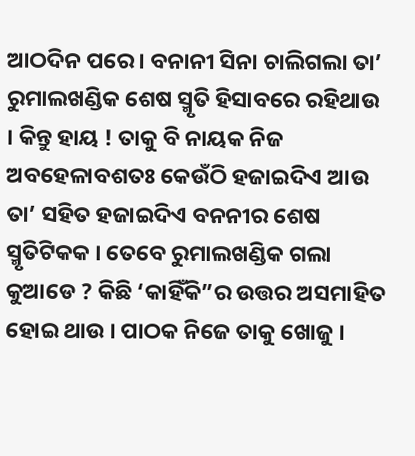ଆଠଦିନ ପରେ । ବନାନୀ ସିନା ଚାଲିଗଲା ତା’ ରୁମାଲଖଣ୍ଡିକ ଶେଷ ସ୍ମୃତି ହିସାବରେ ରହିଥାଉ । କିନ୍ତୁ ହାୟ ! ତାକୁ ବି ନାୟକ ନିଜ ଅବହେଳାବଶତଃ କେଉଁଠି ହଜାଇଦିଏ ଆଉ ତା’ ସହିତ ହଜାଇଦିଏ ବନନୀର ଶେଷ ସ୍ମୃତିଟିକକ । ତେବେ ରୁମାଲଖଣ୍ଡିକ ଗଲା କୁଆଡେ ? କିଛି ‘କାହିଁକି”ର ଉତ୍ତର ଅସମାହିତ ହୋଇ ଥାଉ । ପାଠକ ନିଜେ ତାକୁ ଖୋଜୁ ।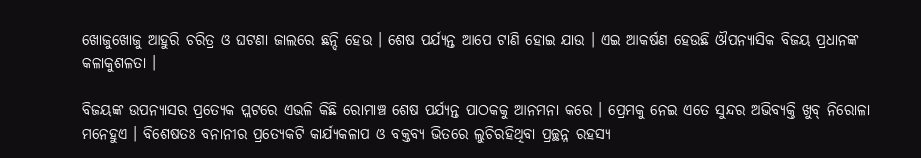ଖୋଜୁଖୋଜୁ ଆହୁରି ଚରିତ୍ର ଓ ଘଟଣା ଜାଲରେ ଛନ୍ଦି ହେଉ । ଶେଷ ପର୍ଯ୍ୟନ୍ତ ଆପେ ଟାଣି ହୋଇ ଯାଉ । ଏଇ ଆକର୍ଷଣ ହେଉଛି ଔପନ୍ୟାସିକ ବିଜୟ ପ୍ରଧାନଙ୍କ କଳାକୁଶଳତା ।

ବିଜୟଙ୍କ ଉପନ୍ୟାସର ପ୍ରତ୍ୟେକ ପ୍ଲଟରେ ଏଭଳି କିଛି ରୋମାଞ୍ଚ ଶେଷ ପର୍ଯ୍ୟନ୍ତ ପାଠକକୁ ଆନମନା କରେ । ପ୍ରେମକୁ ନେଇ ଏତେ ସୁନ୍ଦର ଅଭିବ୍ୟକ୍ତି ଖୁବ୍ ନିରୋଳା ମନେହୁଏ । ବିଶେଷତଃ ବନାନୀର ପ୍ରତ୍ୟେକଟି କାର୍ଯ୍ୟକଳାପ ଓ ବକ୍ତବ୍ୟ ଭିତରେ ଲୁଚିରହିଥିବା ପ୍ରଚ୍ଛନ୍ନ ରହସ୍ୟ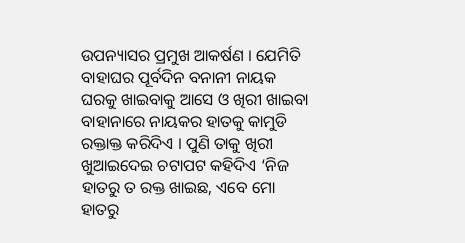ଉପନ୍ୟାସର ପ୍ରମୁଖ ଆକର୍ଷଣ । ଯେମିତି ବାହାଘର ପୂର୍ବଦିନ ବନାନୀ ନାୟକ ଘରକୁ ଖାଇବାକୁ ଆସେ ଓ ଖିରୀ ଖାଇବା ବାହାନାରେ ନାୟକର ହାତକୁ କାମୁଡି ରକ୍ତାକ୍ତ କରିଦିଏ । ପୁଣି ତାକୁ ଖିରୀ ଖୁଆଇଦେଇ ଚଟାପଟ କହିଦିଏ ‘ନିଜ ହାତରୁ ତ ରକ୍ତ ଖାଇଛ, ଏବେ ମୋ ହାତରୁ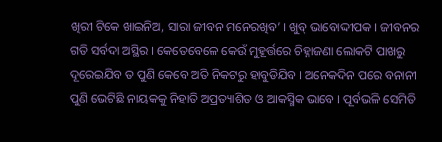ଖିରୀ ଟିକେ ଖାଇନିଅ, ସାରା ଜୀବନ ମନେରଖିବ’ । ଖୁବ୍ ଭାବୋଦ୍ଦୀପକ । ଜୀବନର ଗତି ସର୍ବଦା ଅସ୍ଥିର । କେତେବେଳେ କେଉଁ ମୁହୂର୍ତ୍ତରେ ଚିହ୍ନାଜଣା ଲୋକଟି ପାଖରୁ ଦୂରେଇଯିବ ତ ପୁଣି କେବେ ଅତି ନିକଟରୁ ହାବୁଡିଯିବ । ଅନେକଦିନ ପରେ ବନାନୀ ପୁଣି ଭେଟିଛି ନାୟକକୁ ନିହାତି ଅପ୍ରତ୍ୟାଶିତ ଓ ଆକସ୍ମିକ ଭାବେ । ପୂର୍ବଭଳି ସେମିତି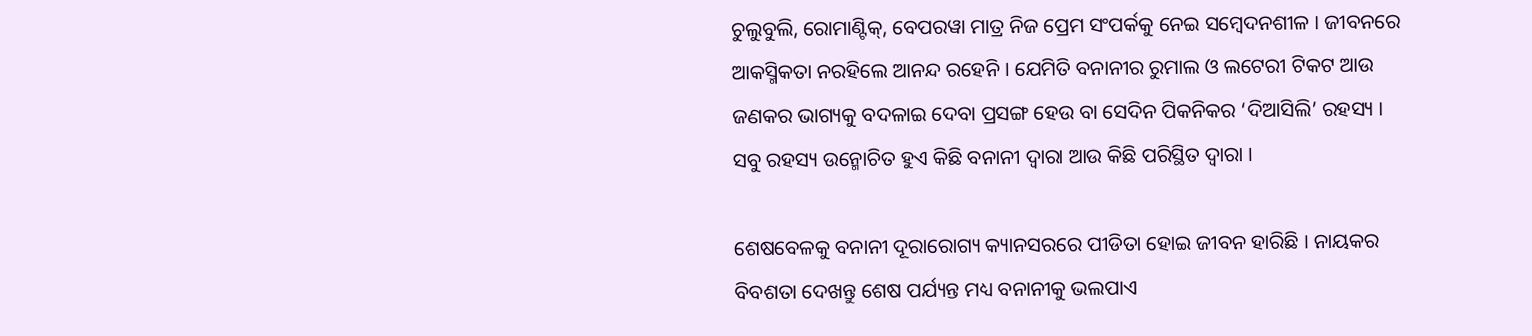ଚୁଲୁବୁଲି, ରୋମାଣ୍ଟିକ୍, ବେପରୱା ମାତ୍ର ନିଜ ପ୍ରେମ ସଂପର୍କକୁ ନେଇ ସମ୍ବେଦନଶୀଳ । ଜୀବନରେ ଆକସ୍ମିକତା ନରହିଲେ ଆନନ୍ଦ ରହେନି । ଯେମିତି ବନାନୀର ରୁମାଲ ଓ ଲଟେରୀ ଟିକଟ ଆଉ ଜଣକର ଭାଗ୍ୟକୁ ବଦଳାଇ ଦେବା ପ୍ରସଙ୍ଗ ହେଉ ବା ସେଦିନ ପିକନିକର ‘ଦିଆସିଲି’ ରହସ୍ୟ । ସବୁ ରହସ୍ୟ ଉନ୍ମୋଚିତ ହୁଏ କିଛି ବନାନୀ ଦ୍ବାରା ଆଉ କିଛି ପରିସ୍ଥିତ ଦ୍ବାରା ।

ଶେଷବେଳକୁ ବନାନୀ ଦୂରାରୋଗ୍ୟ କ୍ୟାନସରରେ ପୀଡିତା ହୋଇ ଜୀବନ ହାରିଛି । ନାୟକର ବିବଶତା ଦେଖନ୍ତୁ ଶେଷ ପର୍ଯ୍ୟନ୍ତ ମଧ୍ୟ ବନାନୀକୁ ଭଲପାଏ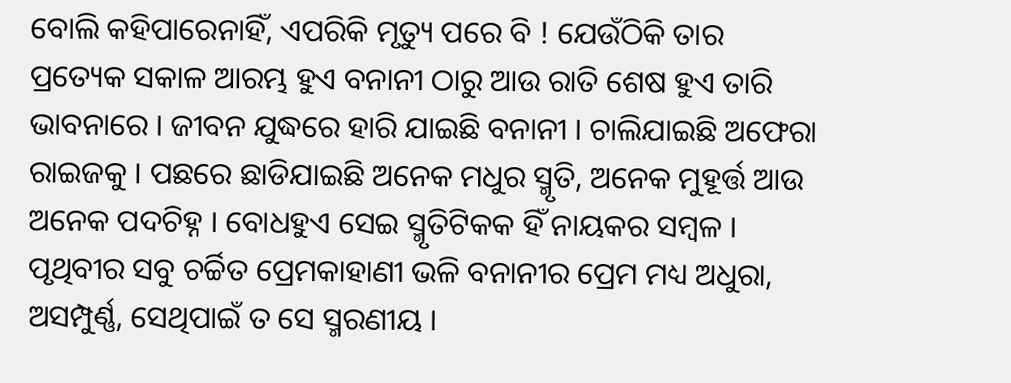ବୋଲି କହିପାରେନାହିଁ, ଏପରିକି ମୃତ୍ୟୁ ପରେ ବି ! ଯେଉଁଠିକି ତାର ପ୍ରତ୍ୟେକ ସକାଳ ଆରମ୍ଭ ହୁଏ ବନାନୀ ଠାରୁ ଆଉ ରାତି ଶେଷ ହୁଏ ତାରି ଭାବନାରେ । ଜୀବନ ଯୁଦ୍ଧରେ ହାରି ଯାଇଛି ବନାନୀ । ଚାଲିଯାଇଛି ଅଫେରା ରାଇଜକୁ । ପଛରେ ଛାଡିଯାଇଛି ଅନେକ ମଧୁର ସ୍ମୃତି, ଅନେକ ମୁହୂର୍ତ୍ତ ଆଉ ଅନେକ ପଦଚିହ୍ନ । ବୋଧହୁଏ ସେଇ ସ୍ମୃତିଟିକକ ହିଁ ନାୟକର ସମ୍ବଳ । ପୃଥିବୀର ସବୁ ଚର୍ଚ୍ଚିତ ପ୍ରେମକାହାଣୀ ଭଳି ବନାନୀର ପ୍ରେମ ମଧ୍ୟ ଅଧୁରା, ଅସମ୍ପୁର୍ଣ୍ଣ, ସେଥିପାଇଁ ତ ସେ ସ୍ମରଣୀୟ ।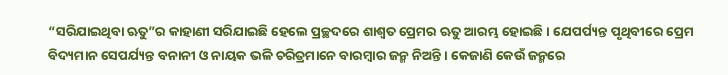“ସରିଯାଇଥିବା ଋତୁ”ର କାହାଣୀ ସରିଯାଇଛି ହେଲେ ପ୍ରଚ୍ଛଦରେ ଶାଶ୍ବତ ପ୍ରେମର ଋତୁ ଆରମ୍ଭ ହୋଇଛି । ଯେପର୍ପ୍ୟନ୍ତ ପୃଥିବୀରେ ପ୍ରେମ ବିଦ୍ୟମାନ ସେପର୍ଯ୍ୟନ୍ତ ବନାନୀ ଓ ନାୟକ ଭଳି ଚରିତ୍ରମାନେ ବାରମ୍ବାର ଜନ୍ମ ନିଅନ୍ତି । କେଜାଣି କେଉଁ ଜନ୍ମରେ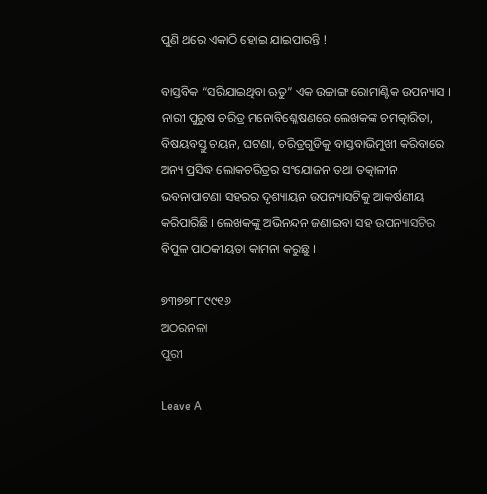ପୁଣି ଥରେ ଏକାଠି ହୋଇ ଯାଇପାରନ୍ତି !

ବାସ୍ତବିକ “ସରିଯାଇଥିବା ଋତୁ” ଏକ ଉଚ୍ଚାଙ୍ଗ ରୋମାଣ୍ଟିକ ଉପନ୍ୟାସ । ନାରୀ ପୁରୁଷ ଚରିତ୍ର ମନୋବିଶ୍ଳେଷଣରେ ଲେଖକଙ୍କ ଚମତ୍କାରିତା, ବିଷୟବସ୍ତୁ ଚୟନ, ଘଟଣା, ଚରିତ୍ରଗୁଡିକୁ ବାସ୍ତବାଭିମୁଖୀ କରିବାରେ ଅନ୍ୟ ପ୍ରସିଦ୍ଧ ଲୋକଚରିତ୍ରର ସଂଯୋଜନ ତଥା ତତ୍କାଳୀନ ଭବନାପାଟଣା ସହରର ଦୃଶ୍ୟାୟନ ଉପନ୍ୟାସଟିକୁ ଆକର୍ଷଣୀୟ କରିପାରିଛି । ଲେଖକଙ୍କୁ ଅଭିନନ୍ଦନ ଜଣାଇବା ସହ ଉପନ୍ୟାସଟିର ବିପୁଳ ପାଠକୀୟତା କାମନା କରୁଛୁ ।

୭୩୭୭୮୮୯୯୧୬
ଅଠରନଳା
ପୁରୀ

Leave A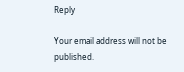Reply

Your email address will not be published.